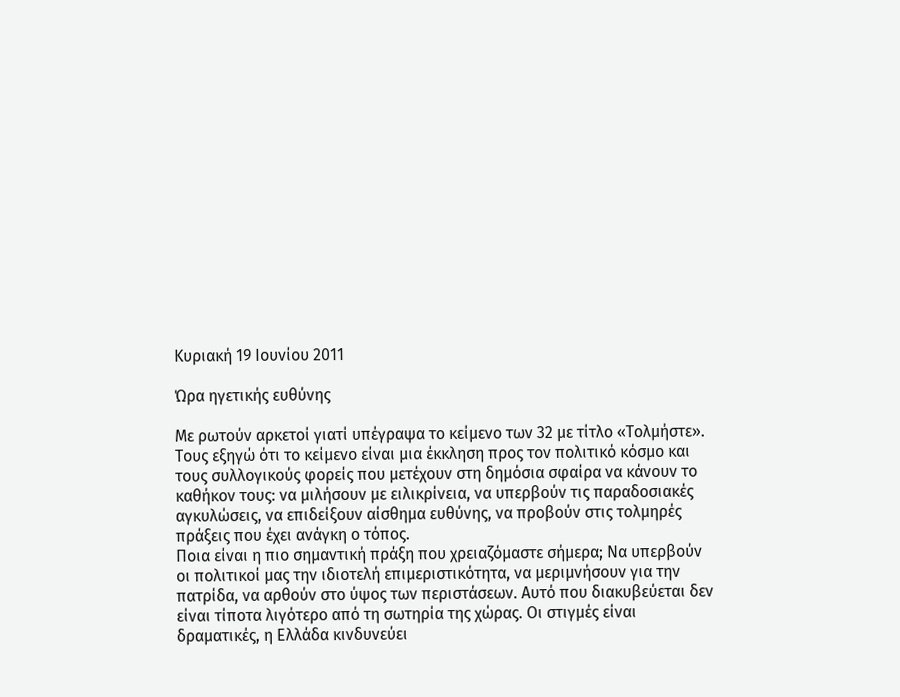Κυριακή 19 Ιουνίου 2011

Ώρα ηγετικής ευθύνης

Με ρωτούν αρκετοί γιατί υπέγραψα το κείμενο των 32 με τίτλο «Τολμήστε». Τους εξηγώ ότι το κείμενο είναι μια έκκληση προς τον πολιτικό κόσμο και τους συλλογικούς φορείς που μετέχουν στη δημόσια σφαίρα να κάνουν το καθήκον τους: να μιλήσουν με ειλικρίνεια, να υπερβούν τις παραδοσιακές αγκυλώσεις, να επιδείξουν αίσθημα ευθύνης, να προβούν στις τολμηρές πράξεις που έχει ανάγκη ο τόπος.
Ποια είναι η πιο σημαντική πράξη που χρειαζόμαστε σήμερα; Να υπερβούν οι πολιτικοί μας την ιδιοτελή επιμεριστικότητα, να μεριμνήσουν για την πατρίδα, να αρθούν στο ύψος των περιστάσεων. Αυτό που διακυβεύεται δεν είναι τίποτα λιγότερο από τη σωτηρία της χώρας. Οι στιγμές είναι δραματικές, η Ελλάδα κινδυνεύει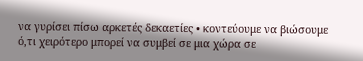να γυρίσει πίσω αρκετές δεκαετίες • κοντεύουμε να βιώσουμε ό,τι χειρότερο μπορεί να συμβεί σε μια χώρα σε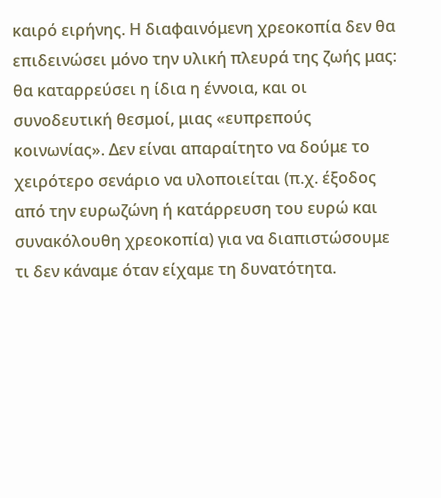καιρό ειρήνης. Η διαφαινόμενη χρεοκοπία δεν θα επιδεινώσει μόνο την υλική πλευρά της ζωής μας: θα καταρρεύσει η ίδια η έννοια, και οι συνοδευτική θεσμοί, μιας «ευπρεπούς κοινωνίας». Δεν είναι απαραίτητο να δούμε το χειρότερο σενάριο να υλοποιείται (π.χ. έξοδος από την ευρωζώνη ή κατάρρευση του ευρώ και συνακόλουθη χρεοκοπία) για να διαπιστώσουμε τι δεν κάναμε όταν είχαμε τη δυνατότητα.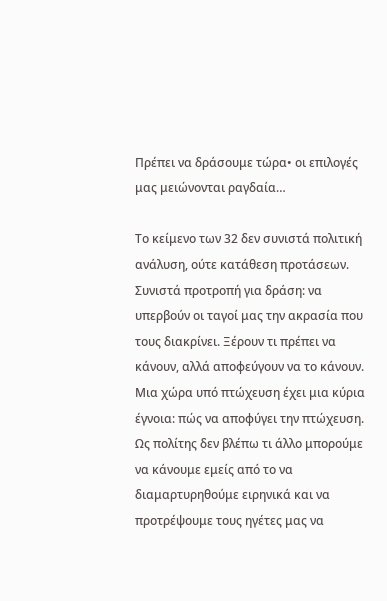Πρέπει να δράσουμε τώρα• οι επιλογές μας μειώνονται ραγδαία…

Το κείμενο των 32 δεν συνιστά πολιτική ανάλυση, ούτε κατάθεση προτάσεων. Συνιστά προτροπή για δράση: να υπερβούν οι ταγοί μας την ακρασία που τους διακρίνει. Ξέρουν τι πρέπει να κάνουν, αλλά αποφεύγουν να το κάνουν. Μια χώρα υπό πτώχευση έχει μια κύρια έγνοια: πώς να αποφύγει την πτώχευση. Ως πολίτης δεν βλέπω τι άλλο μπορούμε να κάνουμε εμείς από το να διαμαρτυρηθούμε ειρηνικά και να προτρέψουμε τους ηγέτες μας να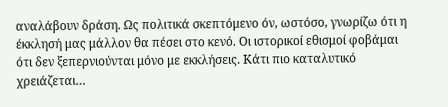αναλάβουν δράση. Ως πολιτικά σκεπτόμενο όν, ωστόσο, γνωρίζω ότι η έκκλησή μας μάλλον θα πέσει στο κενό. Οι ιστορικοί εθισμοί φοβάμαι ότι δεν ξεπερνιούνται μόνο με εκκλήσεις. Κάτι πιο καταλυτικό χρειάζεται…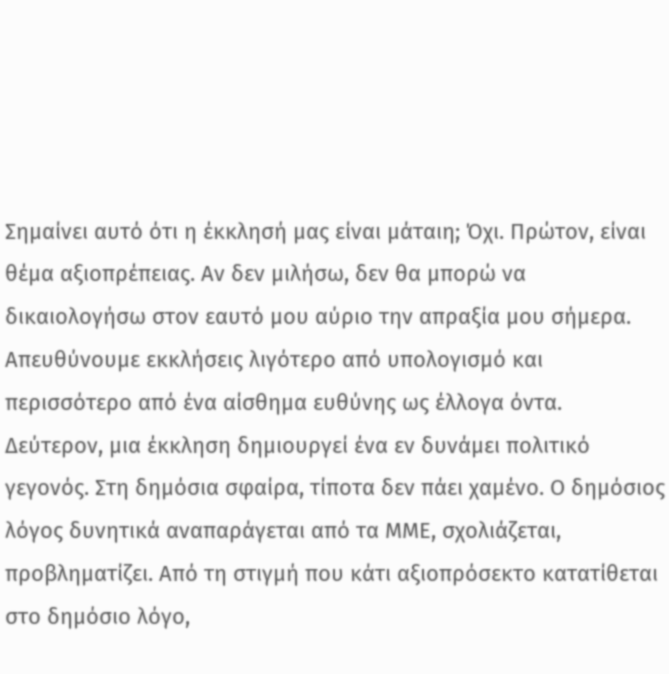Σημαίνει αυτό ότι η έκκλησή μας είναι μάταιη; Όχι. Πρώτον, είναι θέμα αξιοπρέπειας. Αν δεν μιλήσω, δεν θα μπορώ να δικαιολογήσω στον εαυτό μου αύριο την απραξία μου σήμερα. Απευθύνουμε εκκλήσεις λιγότερο από υπολογισμό και περισσότερο από ένα αίσθημα ευθύνης ως έλλογα όντα. Δεύτερον, μια έκκληση δημιουργεί ένα εν δυνάμει πολιτικό γεγονός. Στη δημόσια σφαίρα, τίποτα δεν πάει χαμένο. Ο δημόσιος λόγος δυνητικά αναπαράγεται από τα ΜΜΕ, σχολιάζεται, προβληματίζει. Από τη στιγμή που κάτι αξιοπρόσεκτο κατατίθεται στο δημόσιο λόγο,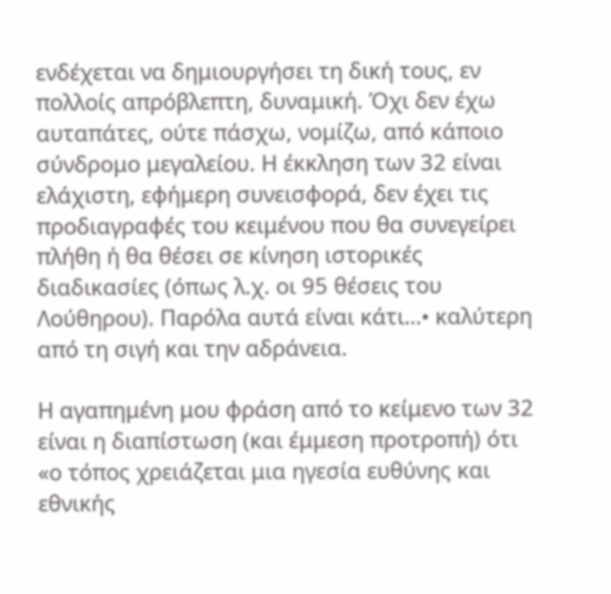ενδέχεται να δημιουργήσει τη δική τους, εν πολλοίς απρόβλεπτη, δυναμική. Όχι δεν έχω αυταπάτες, ούτε πάσχω, νομίζω, από κάποιο σύνδρομο μεγαλείου. Η έκκληση των 32 είναι ελάχιστη, εφήμερη συνεισφορά, δεν έχει τις προδιαγραφές του κειμένου που θα συνεγείρει πλήθη ή θα θέσει σε κίνηση ιστορικές διαδικασίες (όπως λ.χ. οι 95 θέσεις του Λούθηρου). Παρόλα αυτά είναι κάτι…• καλύτερη από τη σιγή και την αδράνεια.

Η αγαπημένη μου φράση από το κείμενο των 32 είναι η διαπίστωση (και έμμεση προτροπή) ότι «ο τόπος χρειάζεται μια ηγεσία ευθύνης και εθνικής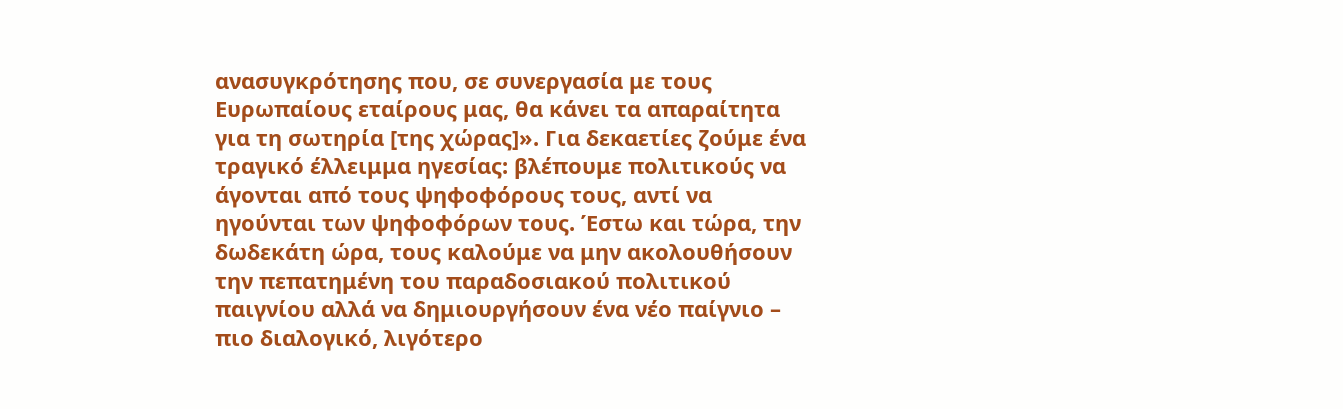ανασυγκρότησης που, σε συνεργασία με τους Ευρωπαίους εταίρους μας, θα κάνει τα απαραίτητα για τη σωτηρία [της χώρας]». Για δεκαετίες ζούμε ένα τραγικό έλλειμμα ηγεσίας: βλέπουμε πολιτικούς να άγονται από τους ψηφοφόρους τους, αντί να ηγούνται των ψηφοφόρων τους. Έστω και τώρα, την δωδεκάτη ώρα, τους καλούμε να μην ακολουθήσουν την πεπατημένη του παραδοσιακού πολιτικού παιγνίου αλλά να δημιουργήσουν ένα νέο παίγνιο – πιο διαλογικό, λιγότερο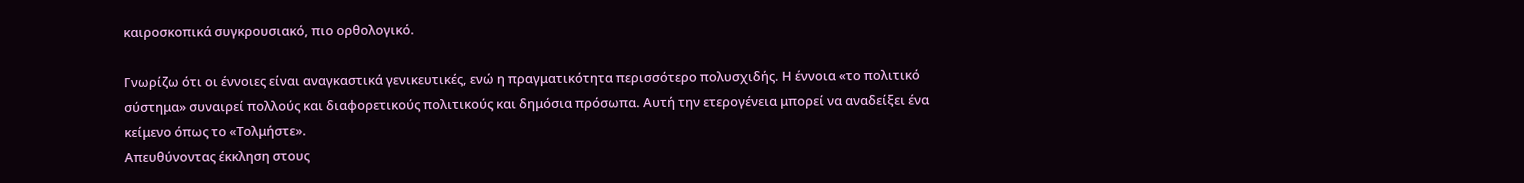καιροσκοπικά συγκρουσιακό, πιο ορθολογικό.

Γνωρίζω ότι οι έννοιες είναι αναγκαστικά γενικευτικές, ενώ η πραγματικότητα περισσότερο πολυσχιδής. Η έννοια «το πολιτικό σύστημα» συναιρεί πολλούς και διαφορετικούς πολιτικούς και δημόσια πρόσωπα. Αυτή την ετερογένεια μπορεί να αναδείξει ένα κείμενο όπως το «Τολμήστε».
Απευθύνοντας έκκληση στους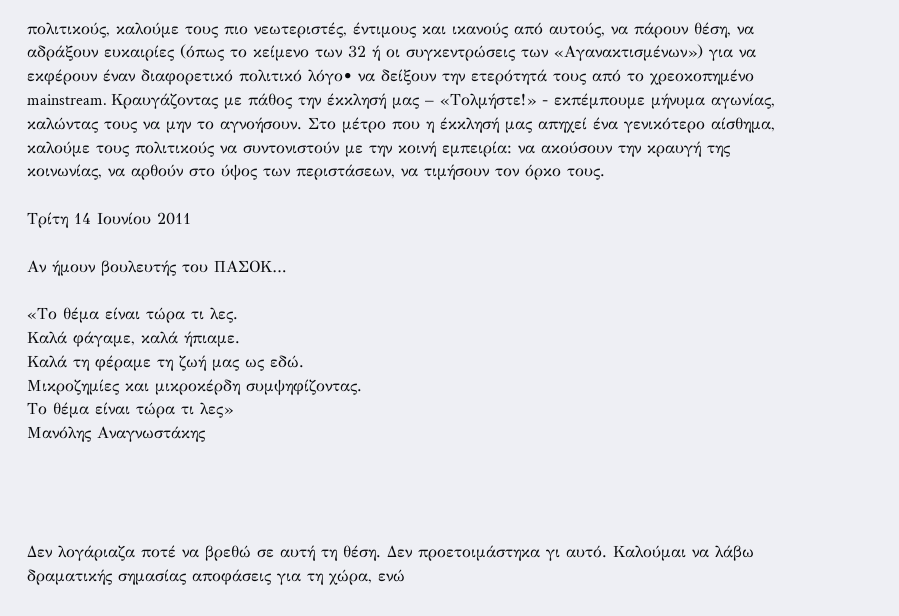πολιτικούς, καλούμε τους πιο νεωτεριστές, έντιμους και ικανούς από αυτούς, να πάρουν θέση, να αδράξουν ευκαιρίες (όπως το κείμενο των 32 ή οι συγκεντρώσεις των «Αγανακτισμένων») για να εκφέρουν έναν διαφορετικό πολιτικό λόγο• να δείξουν την ετερότητά τους από το χρεοκοπημένο mainstream. Κραυγάζοντας με πάθος την έκκλησή μας – «Τολμήστε!» - εκπέμπουμε μήνυμα αγωνίας, καλώντας τους να μην το αγνοήσουν. Στο μέτρο που η έκκλησή μας απηχεί ένα γενικότερο αίσθημα, καλούμε τους πολιτικούς να συντονιστούν με την κοινή εμπειρία: να ακούσουν την κραυγή της κοινωνίας, να αρθούν στο ύψος των περιστάσεων, να τιμήσουν τον όρκο τους.

Τρίτη 14 Ιουνίου 2011

Αν ήμουν βουλευτής του ΠΑΣΟΚ…

«Το θέμα είναι τώρα τι λες.
Καλά φάγαμε, καλά ήπιαμε.
Καλά τη φέραμε τη ζωή μας ως εδώ.
Μικροζημίες και μικροκέρδη συμψηφίζοντας.
Το θέμα είναι τώρα τι λες»
Μανόλης Αναγνωστάκης




Δεν λογάριαζα ποτέ να βρεθώ σε αυτή τη θέση. Δεν προετοιμάστηκα γι αυτό. Καλούμαι να λάβω δραματικής σημασίας αποφάσεις για τη χώρα, ενώ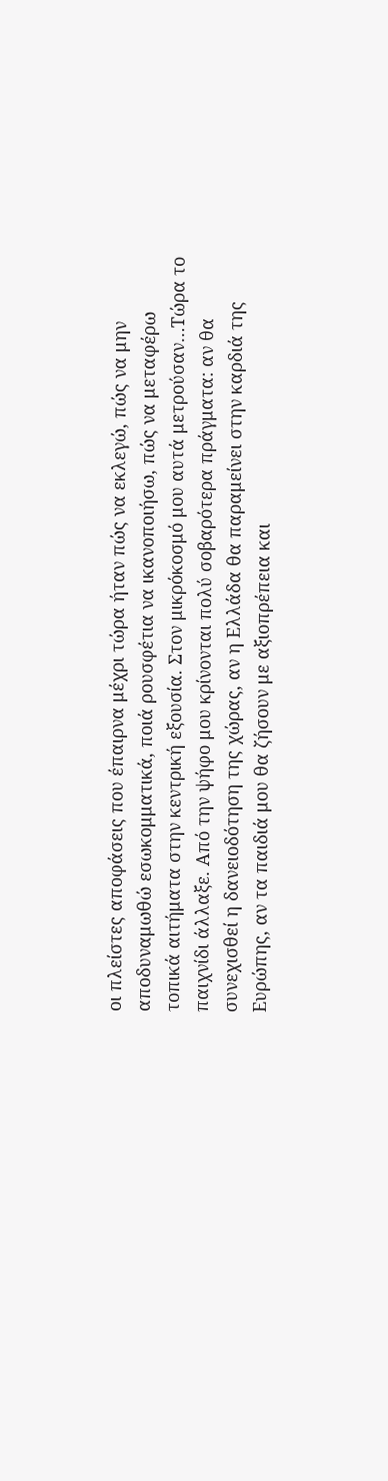οι πλείστες αποφάσεις που έπαιρνα μέχρι τώρα ήταν πώς να εκλεγώ, πώς να μην αποδυναμωθώ εσωκομματικά, ποιά ρουσφέτια να ικανοποιήσω, πώς να μεταφέρω τοπικά αιτήματα στην κεντρική εξουσία. Στον μικρόκοσμό μου αυτά μετρούσαν…Τώρα το παιχνίδι άλλαξε. Από την ψήφο μου κρίνονται πολύ σοβαρότερα πράγματα: αν θα συνεχισθεί η δανειοδότηση της χώρας, αν η Ελλάδα θα παραμείνει στην καρδιά της Ευρώπης, αν τα παιδιά μου θα ζήσουν με αξιοπρέπεια και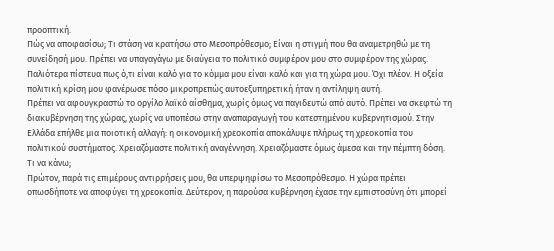προοπτική.
Πώς να αποφασίσω; Τι στάση να κρατήσω στο Μεσοπρόθεσμο; Είναι η στιγμή που θα αναμετρηθώ με τη συνείδησή μου. Πρέπει να υπαγαγάγω με διαύγεια το πολιτικό συμφέρον μου στο συμφέρον της χώρας. Παλιότερα πίστευα πως ό,τι είναι καλό για το κόμμα μου είναι καλό και για τη χώρα μου. Όχι πλέον. Η οξεία πολιτική κρίση μου φανέρωσε πόσο μικροπρεπώς αυτοεξυπηρετική ήταν η αντίληψη αυτή.
Πρέπει να αφουγκραστώ το οργίλο λαϊκό αίσθημα, χωρίς όμως να παγιδευτώ από αυτό. Πρέπει να σκεφτώ τη διακυβέρνηση της χώρας, χωρίς να υποπέσω στην αναπαραγωγή του κατεστημένου κυβερνητισμού. Στην Ελλάδα επήλθε μια ποιοτική αλλαγή: η οικονομική χρεοκοπία αποκάλυψε πλήρως τη χρεοκοπία του πολιτικού συστήματος. Χρειαζόμαστε πολιτική αναγέννηση. Χρειαζόμαστε όμως άμεσα και την πέμπτη δόση. Τι να κάνω;
Πρώτον, παρά τις επιμέρους αντιρρήσεις μου, θα υπερψηφίσω το Μεσοπρόθεσμο. Η χώρα πρέπει οπωσδήποτε να αποφύγει τη χρεοκοπία. Δεύτερον, η παρούσα κυβέρνηση έχασε την εμπιστοσύνη ότι μπορεί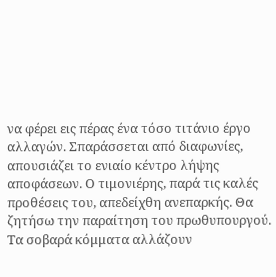να φέρει εις πέρας ένα τόσο τιτάνιο έργο αλλαγών. Σπαράσσεται από διαφωνίες, απουσιάζει το ενιαίο κέντρο λήψης αποφάσεων. Ο τιμονιέρης, παρά τις καλές προθέσεις του, απεδείχθη ανεπαρκής. Θα ζητήσω την παραίτηση του πρωθυπουργού. Τα σοβαρά κόμματα αλλάζουν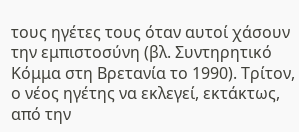τους ηγέτες τους όταν αυτοί χάσουν την εμπιστοσύνη (βλ. Συντηρητικό Κόμμα στη Βρετανία το 1990). Τρίτον, ο νέος ηγέτης να εκλεγεί, εκτάκτως, από την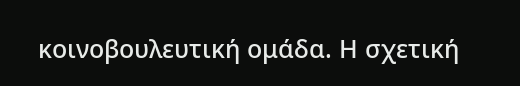κοινοβουλευτική ομάδα. Η σχετική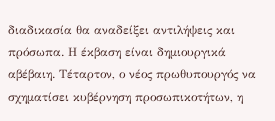διαδικασία θα αναδείξει αντιλήψεις και πρόσωπα. Η έκβαση είναι δημιουργικά αβέβαιη. Τέταρτον, ο νέος πρωθυπουργός να σχηματίσει κυβέρνηση προσωπικοτήτων, η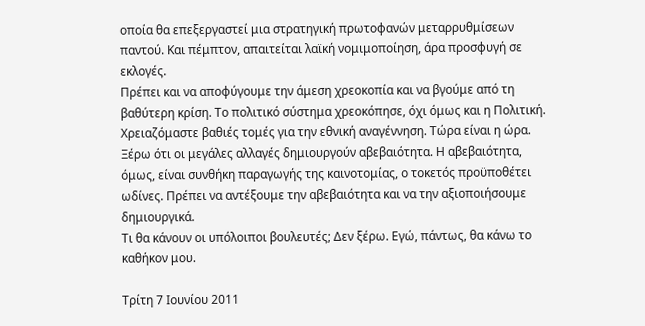οποία θα επεξεργαστεί μια στρατηγική πρωτοφανών μεταρρυθμίσεων παντού. Και πέμπτον, απαιτείται λαϊκή νομιμοποίηση, άρα προσφυγή σε εκλογές.
Πρέπει και να αποφύγουμε την άμεση χρεοκοπία και να βγούμε από τη βαθύτερη κρίση. Το πολιτικό σύστημα χρεοκόπησε, όχι όμως και η Πολιτική. Χρειαζόμαστε βαθιές τομές για την εθνική αναγέννηση. Τώρα είναι η ώρα. Ξέρω ότι οι μεγάλες αλλαγές δημιουργούν αβεβαιότητα. Η αβεβαιότητα, όμως, είναι συνθήκη παραγωγής της καινοτομίας, ο τοκετός προϋποθέτει ωδίνες. Πρέπει να αντέξουμε την αβεβαιότητα και να την αξιοποιήσουμε δημιουργικά.
Τι θα κάνουν οι υπόλοιποι βουλευτές; Δεν ξέρω. Εγώ, πάντως, θα κάνω το καθήκον μου.

Τρίτη 7 Ιουνίου 2011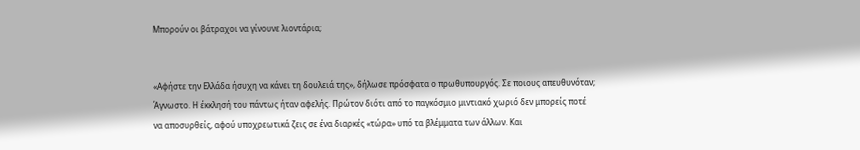Μπορούν οι βάτραχοι να γίνουνε λιοντάρια;


«Αφήστε την Ελλάδα ήσυχη να κάνει τη δουλειά της», δήλωσε πρόσφατα ο πρωθυπουργός. Σε ποιους απευθυνόταν; Άγνωστο. Η έκκλησή του πάντως ήταν αφελής. Πρώτον διότι από το παγκόσμιο μιντιακό χωριό δεν μπορείς ποτέ να αποσυρθείς, αφού υποχρεωτικά ζεις σε ένα διαρκές «τώρα» υπό τα βλέμματα των άλλων. Και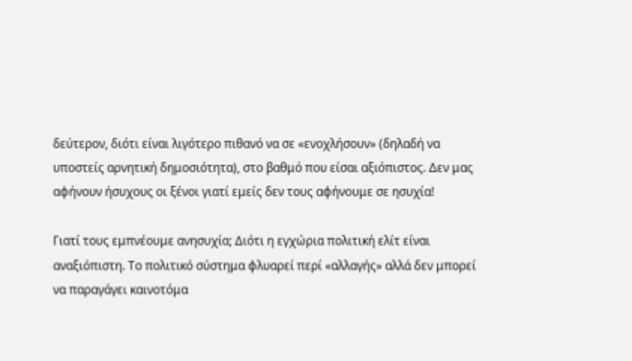δεύτερον, διότι είναι λιγότερο πιθανό να σε «ενοχλήσουν» (δηλαδή να υποστείς αρνητική δημοσιότητα), στο βαθμό που είσαι αξιόπιστος. Δεν μας αφήνουν ήσυχους οι ξένοι γιατί εμείς δεν τους αφήνουμε σε ησυχία!

Γιατί τους εμπνέουμε ανησυχία; Διότι η εγχώρια πολιτική ελίτ είναι αναξιόπιστη. Το πολιτικό σύστημα φλυαρεί περί «αλλαγής» αλλά δεν μπορεί να παραγάγει καινοτόμα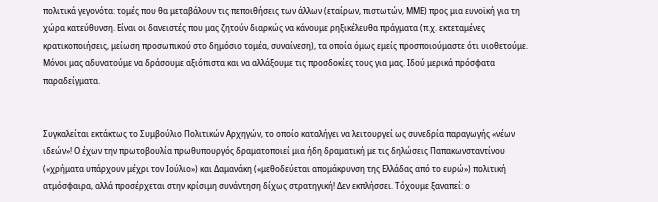πολιτικά γεγονότα: τομές που θα μεταβάλουν τις πεποιθήσεις των άλλων (εταίρων, πιστωτών, ΜΜΕ) προς μια ευνοϊκή για τη χώρα κατεύθυνση. Είναι οι δανειστές που μας ζητούν διαρκώς να κάνουμε ρηξικέλευθα πράγματα (π.χ. εκτεταμένες κρατικοποιήσεις, μείωση προσωπικού στο δημόσιο τομέα, συναίνεση), τα οποία όμως εμείς προσποιούμαστε ότι υιοθετούμε. Μόνοι μας αδυνατούμε να δράσουμε αξιόπιστα και να αλλάξουμε τις προσδοκίες τους για μας. Ιδού μερικά πρόσφατα παραδείγματα.


Συγκαλείται εκτάκτως το Συμβούλιο Πολιτικών Αρχηγών, το οποίο καταλήγει να λειτουργεί ως συνεδρία παραγωγής «νέων ιδεών»! Ο έχων την πρωτοβουλία πρωθυπουργός δραματοποιεί μια ήδη δραματική με τις δηλώσεις Παπακωνσταντίνου («χρήματα υπάρχουν μέχρι τον Ιούλιο») και Δαμανάκη («μεθοδεύεται απομάκρυνση της Ελλάδας από το ευρώ») πολιτική ατμόσφαιρα, αλλά προσέρχεται στην κρίσιμη συνάντηση δίχως στρατηγική! Δεν εκπλήσσει. Τόχουμε ξαναπεί: ο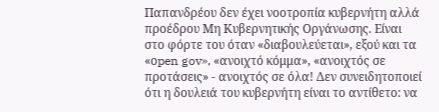Παπανδρέου δεν έχει νοοτροπία κυβερνήτη αλλά προέδρου Μη Κυβερνητικής Οργάνωσης. Είναι στο φόρτε του όταν «διαβουλεύεται», εξού και τα «οpen gov», «ανοιχτό κόμμα», «ανοιχτός σε προτάσεις» - ανοιχτός σε όλα! Δεν συνειδητοποιεί ότι η δουλειά του κυβερνήτη είναι το αντίθετο: να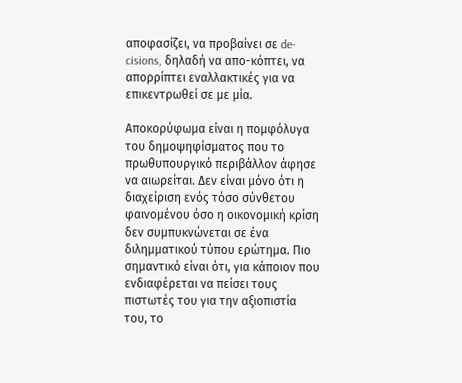αποφασίζει, να προβαίνει σε de-cisions, δηλαδή να απο-κόπτει, να απορρίπτει εναλλακτικές για να επικεντρωθεί σε με μία.

Αποκορύφωμα είναι η πομφόλυγα του δημοψηφίσματος που το πρωθυπουργικό περιβάλλον άφησε να αιωρείται. Δεν είναι μόνο ότι η διαχείριση ενός τόσο σύνθετου φαινομένου όσο η οικονομική κρίση δεν συμπυκνώνεται σε ένα διλημματικού τύπου ερώτημα. Πιο σημαντικό είναι ότι, για κάποιον που ενδιαφέρεται να πείσει τους πιστωτές του για την αξιοπιστία του, το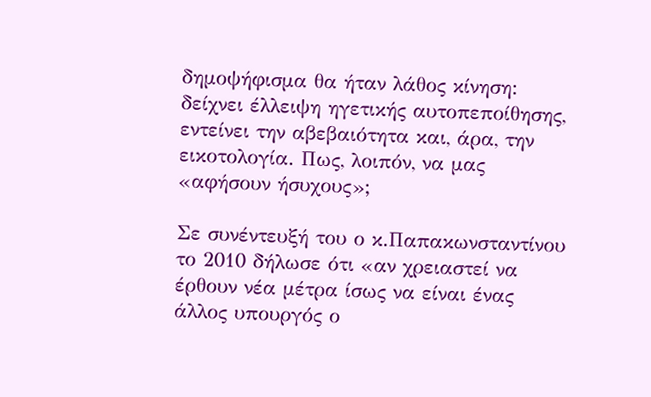δημοψήφισμα θα ήταν λάθος κίνηση: δείχνει έλλειψη ηγετικής αυτοπεποίθησης, εντείνει την αβεβαιότητα και, άρα, την εικοτολογία. Πως, λοιπόν, να μας «αφήσουν ήσυχους»;

Σε συνέντευξή του ο κ.Παπακωνσταντίνου το 2010 δήλωσε ότι «αν χρειαστεί να έρθουν νέα μέτρα ίσως να είναι ένας άλλος υπουργός ο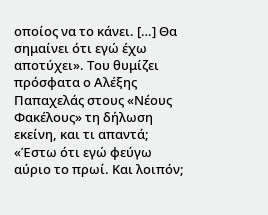οποίος να το κάνει. […] Θα σημαίνει ότι εγώ έχω αποτύχει». Του θυμίζει πρόσφατα ο Αλέξης Παπαχελάς στους «Νέους Φακέλους» τη δήλωση εκείνη, και τι απαντά; «Έστω ότι εγώ φεύγω αύριο το πρωί. Και λοιπόν;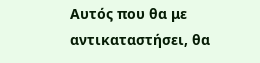Αυτός που θα με αντικαταστήσει, θα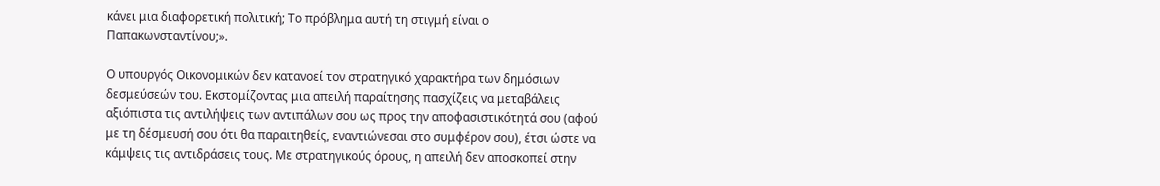κάνει μια διαφορετική πολιτική; Το πρόβλημα αυτή τη στιγμή είναι ο Παπακωνσταντίνου;».

Ο υπουργός Οικονομικών δεν κατανοεί τον στρατηγικό χαρακτήρα των δημόσιων δεσμεύσεών του. Εκστομίζοντας μια απειλή παραίτησης πασχίζεις να μεταβάλεις αξιόπιστα τις αντιλήψεις των αντιπάλων σου ως προς την αποφασιστικότητά σου (αφού με τη δέσμευσή σου ότι θα παραιτηθείς, εναντιώνεσαι στο συμφέρον σου), έτσι ώστε να κάμψεις τις αντιδράσεις τους. Με στρατηγικούς όρους, η απειλή δεν αποσκοπεί στην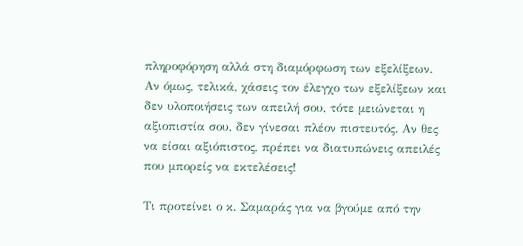πληροφόρηση αλλά στη διαμόρφωση των εξελίξεων. Αν όμως, τελικά, χάσεις τον έλεγχο των εξελίξεων και δεν υλοποιήσεις των απειλή σου, τότε μειώνεται η αξιοπιστία σου, δεν γίνεσαι πλέον πιστευτός. Αν θες να είσαι αξιόπιστος, πρέπει να διατυπώνεις απειλές που μπορείς να εκτελέσεις!

Τι προτείνει ο κ. Σαμαράς για να βγούμε από την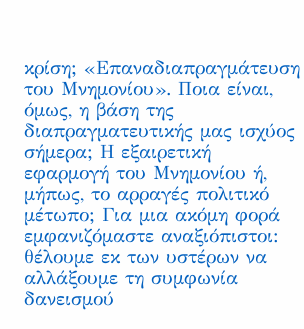κρίση; «Επαναδιαπραγμάτευση του Μνημονίου». Ποια είναι, όμως, η βάση της διαπραγματευτικής μας ισχύος σήμερα; Η εξαιρετική εφαρμογή του Μνημονίου ή, μήπως, το αρραγές πολιτικό μέτωπο; Για μια ακόμη φορά εμφανιζόμαστε αναξιόπιστοι: θέλουμε εκ των υστέρων να αλλάξουμε τη συμφωνία δανεισμού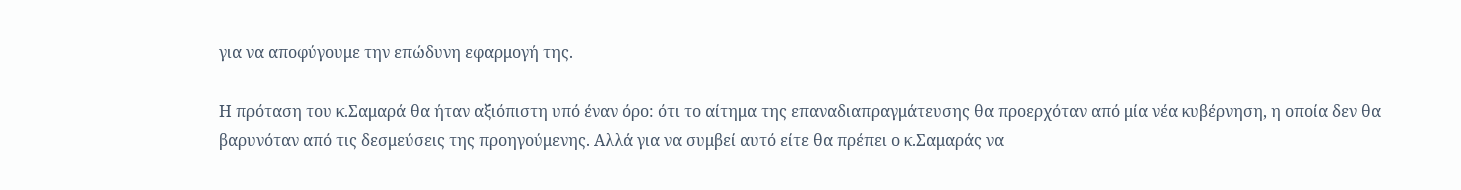για να αποφύγουμε την επώδυνη εφαρμογή της.

Η πρόταση του κ.Σαμαρά θα ήταν αξιόπιστη υπό έναν όρο: ότι το αίτημα της επαναδιαπραγμάτευσης θα προερχόταν από μία νέα κυβέρνηση, η οποία δεν θα βαρυνόταν από τις δεσμεύσεις της προηγούμενης. Αλλά για να συμβεί αυτό είτε θα πρέπει ο κ.Σαμαράς να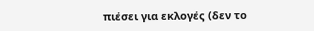πιέσει για εκλογές (δεν το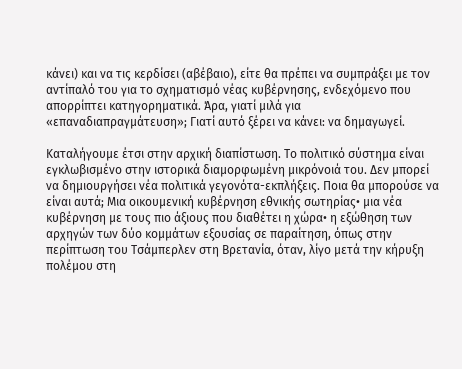κάνει) και να τις κερδίσει (αβέβαιο), είτε θα πρέπει να συμπράξει με τον αντίπαλό του για το σχηματισμό νέας κυβέρνησης, ενδεχόμενο που απορρίπτει κατηγορηματικά. Άρα, γιατί μιλά για «επαναδιαπραγμάτευση»; Γιατί αυτό ξέρει να κάνει: να δημαγωγεί.

Καταλήγουμε έτσι στην αρχική διαπίστωση. Το πολιτικό σύστημα είναι εγκλωβισμένο στην ιστορικά διαμορφωμένη μικρόνοιά του. Δεν μπορεί να δημιουργήσει νέα πολιτικά γεγονότα-εκπλήξεις. Ποια θα μπορούσε να είναι αυτά; Μια οικουμενική κυβέρνηση εθνικής σωτηρίας• μια νέα κυβέρνηση με τους πιο άξιους που διαθέτει η χώρα• η εξώθηση των αρχηγών των δύο κομμάτων εξουσίας σε παραίτηση, όπως στην περίπτωση του Τσάμπερλεν στη Βρετανία, όταν, λίγο μετά την κήρυξη πολέμου στη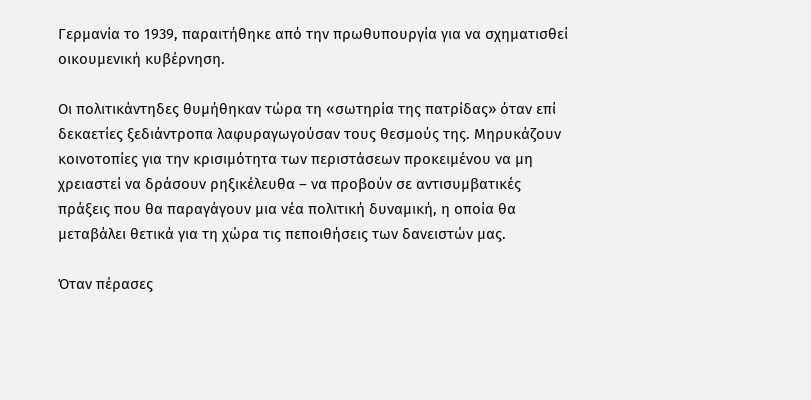Γερμανία το 1939, παραιτήθηκε από την πρωθυπουργία για να σχηματισθεί οικουμενική κυβέρνηση.

Οι πολιτικάντηδες θυμήθηκαν τώρα τη «σωτηρία της πατρίδας» όταν επί δεκαετίες ξεδιάντροπα λαφυραγωγούσαν τους θεσμούς της. Μηρυκάζουν κοινοτοπίες για την κρισιμότητα των περιστάσεων προκειμένου να μη χρειαστεί να δράσουν ρηξικέλευθα – να προβούν σε αντισυμβατικές πράξεις που θα παραγάγουν μια νέα πολιτική δυναμική, η οποία θα μεταβάλει θετικά για τη χώρα τις πεποιθήσεις των δανειστών μας.

Όταν πέρασες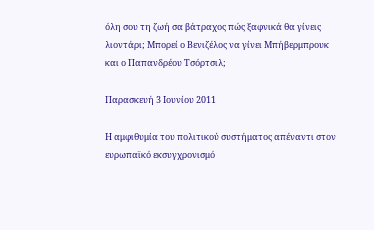όλη σου τη ζωή σα βάτραχος πώς ξαφνικά θα γίνεις λιοντάρι; Μπορεί ο Βενιζέλος να γίνει Μπήβερμπρουκ και ο Παπανδρέου Τσόρτσιλ;

Παρασκευή 3 Ιουνίου 2011

Η αμφιθυμία του πολιτικού συστήματος απέναντι στον ευρωπαϊκό εκσυγχρονισμό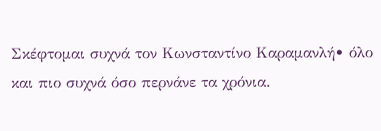Σκέφτομαι συχνά τον Κωνσταντίνο Καραμανλή• όλο και πιο συχνά όσο περνάνε τα χρόνια.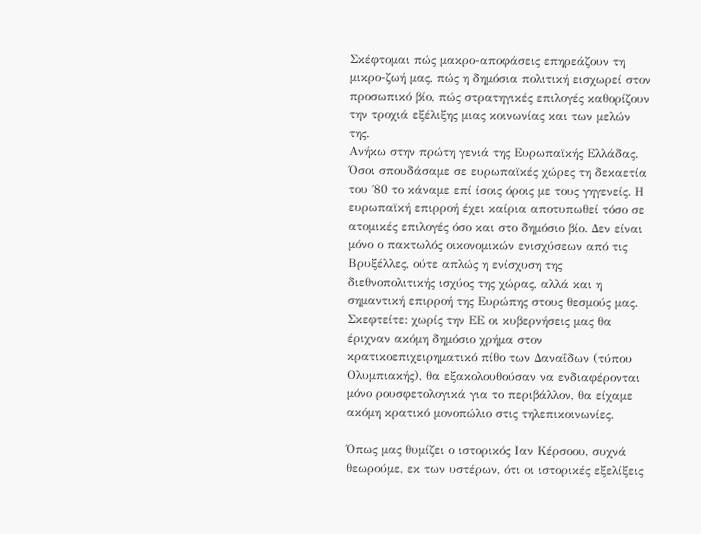Σκέφτομαι πώς μακρο-αποφάσεις επηρεάζουν τη μικρο-ζωή μας, πώς η δημόσια πολιτική εισχωρεί στον προσωπικό βίο, πώς στρατηγικές επιλογές καθορίζουν την τροχιά εξέλιξης μιας κοινωνίας και των μελών της.
Ανήκω στην πρώτη γενιά της Ευρωπαϊκής Ελλάδας. Όσοι σπουδάσαμε σε ευρωπαϊκές χώρες τη δεκαετία του ΄80 το κάναμε επί ίσοις όροις με τους γηγενείς. Η ευρωπαϊκή επιρροή έχει καίρια αποτυπωθεί τόσο σε ατομικές επιλογές όσο και στο δημόσιο βίο. Δεν είναι μόνο ο πακτωλός οικονομικών ενισχύσεων από τις Βρυξέλλες, ούτε απλώς η ενίσχυση της διεθνοπολιτικής ισχύος της χώρας, αλλά και η σημαντική επιρροή της Ευρώπης στους θεσμούς μας. Σκεφτείτε: χωρίς την ΕΕ οι κυβερνήσεις μας θα έριχναν ακόμη δημόσιο χρήμα στον κρατικοεπιχειρηματικό πίθο των Δαναΐδων (τύπου Ολυμπιακής), θα εξακολουθούσαν να ενδιαφέρονται μόνο ρουσφετολογικά για το περιβάλλον, θα είχαμε ακόμη κρατικό μονοπώλιο στις τηλεπικοινωνίες.

Όπως μας θυμίζει ο ιστορικός Ιαν Κέρσοου, συχνά θεωρούμε, εκ των υστέρων, ότι οι ιστορικές εξελίξεις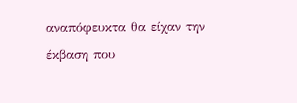αναπόφευκτα θα είχαν την έκβαση που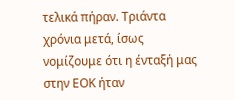τελικά πήραν. Τριάντα χρόνια μετά, ίσως νομίζουμε ότι η ένταξή μας στην ΕΟΚ ήταν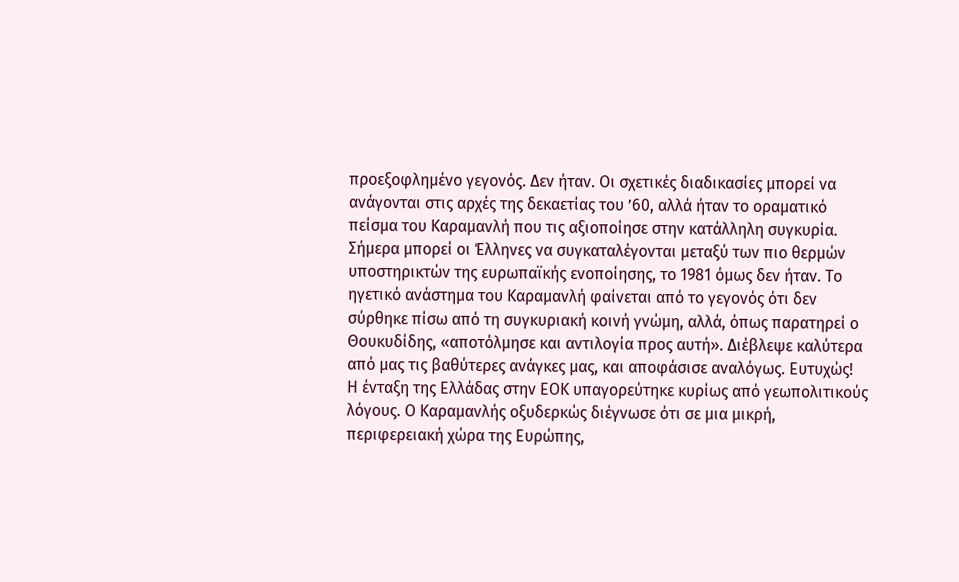προεξοφλημένο γεγονός. Δεν ήταν. Οι σχετικές διαδικασίες μπορεί να ανάγονται στις αρχές της δεκαετίας του ’60, αλλά ήταν το οραματικό πείσμα του Καραμανλή που τις αξιοποίησε στην κατάλληλη συγκυρία. Σήμερα μπορεί οι Έλληνες να συγκαταλέγονται μεταξύ των πιο θερμών υποστηρικτών της ευρωπαϊκής ενοποίησης, το 1981 όμως δεν ήταν. Το ηγετικό ανάστημα του Καραμανλή φαίνεται από το γεγονός ότι δεν σύρθηκε πίσω από τη συγκυριακή κοινή γνώμη, αλλά, όπως παρατηρεί ο Θουκυδίδης, «αποτόλμησε και αντιλογία προς αυτή». Διέβλεψε καλύτερα από μας τις βαθύτερες ανάγκες μας, και αποφάσισε αναλόγως. Ευτυχώς!
Η ένταξη της Ελλάδας στην ΕΟΚ υπαγορεύτηκε κυρίως από γεωπολιτικούς λόγους. Ο Καραμανλής οξυδερκώς διέγνωσε ότι σε μια μικρή, περιφερειακή χώρα της Ευρώπης,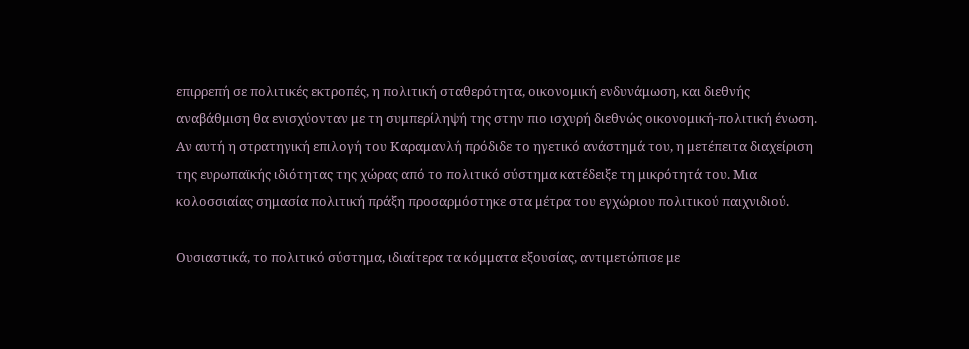επιρρεπή σε πολιτικές εκτροπές, η πολιτική σταθερότητα, οικονομική ενδυνάμωση, και διεθνής αναβάθμιση θα ενισχύονταν με τη συμπερίληψή της στην πιο ισχυρή διεθνώς οικονομική-πολιτική ένωση. Αν αυτή η στρατηγική επιλογή του Καραμανλή πρόδιδε το ηγετικό ανάστημά του, η μετέπειτα διαχείριση της ευρωπαϊκής ιδιότητας της χώρας από το πολιτικό σύστημα κατέδειξε τη μικρότητά του. Μια κολοσσιαίας σημασία πολιτική πράξη προσαρμόστηκε στα μέτρα του εγχώριου πολιτικού παιχνιδιού.

Ουσιαστικά, το πολιτικό σύστημα, ιδιαίτερα τα κόμματα εξουσίας, αντιμετώπισε με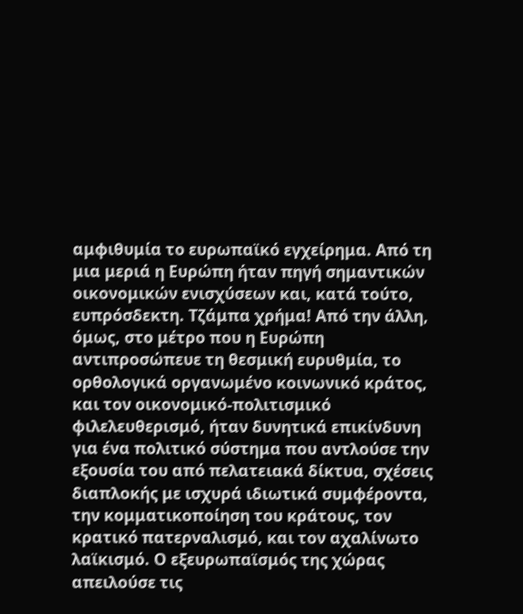αμφιθυμία το ευρωπαϊκό εγχείρημα. Από τη μια μεριά η Ευρώπη ήταν πηγή σημαντικών οικονομικών ενισχύσεων και, κατά τούτο, ευπρόσδεκτη. Τζάμπα χρήμα! Από την άλλη, όμως, στο μέτρο που η Ευρώπη αντιπροσώπευε τη θεσμική ευρυθμία, το ορθολογικά οργανωμένο κοινωνικό κράτος, και τον οικονομικό-πολιτισμικό φιλελευθερισμό, ήταν δυνητικά επικίνδυνη για ένα πολιτικό σύστημα που αντλούσε την εξουσία του από πελατειακά δίκτυα, σχέσεις διαπλοκής με ισχυρά ιδιωτικά συμφέροντα, την κομματικοποίηση του κράτους, τον κρατικό πατερναλισμό, και τον αχαλίνωτο λαϊκισμό. Ο εξευρωπαϊσμός της χώρας απειλούσε τις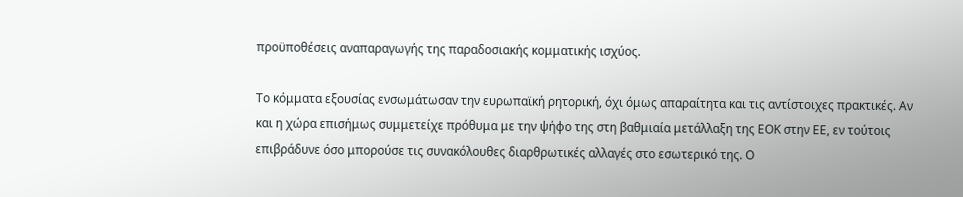προϋποθέσεις αναπαραγωγής της παραδοσιακής κομματικής ισχύος.

Το κόμματα εξουσίας ενσωμάτωσαν την ευρωπαϊκή ρητορική, όχι όμως απαραίτητα και τις αντίστοιχες πρακτικές. Αν και η χώρα επισήμως συμμετείχε πρόθυμα με την ψήφο της στη βαθμιαία μετάλλαξη της ΕΟΚ στην ΕΕ, εν τούτοις επιβράδυνε όσο μπορούσε τις συνακόλουθες διαρθρωτικές αλλαγές στο εσωτερικό της. Ο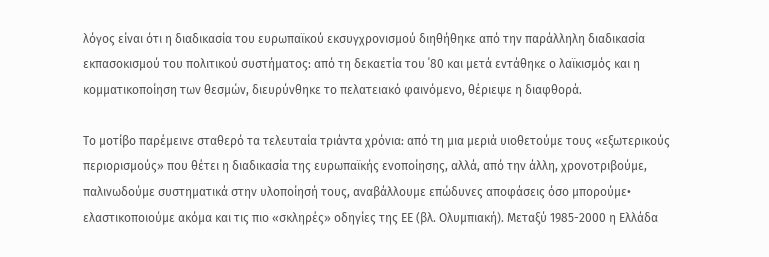λόγος είναι ότι η διαδικασία του ευρωπαϊκού εκσυγχρονισμού διηθήθηκε από την παράλληλη διαδικασία εκπασοκισμού του πολιτικού συστήματος: από τη δεκαετία του ΄80 και μετά εντάθηκε ο λαϊκισμός και η κομματικοποίηση των θεσμών, διευρύνθηκε το πελατειακό φαινόμενο, θέριεψε η διαφθορά.

Το μοτίβο παρέμεινε σταθερό τα τελευταία τριάντα χρόνια: από τη μια μεριά υιοθετούμε τους «εξωτερικούς περιορισμούς» που θέτει η διαδικασία της ευρωπαϊκής ενοποίησης, αλλά, από την άλλη, χρονοτριβούμε, παλινωδούμε συστηματικά στην υλοποίησή τους, αναβάλλουμε επώδυνες αποφάσεις όσο μπορούμε• ελαστικοποιούμε ακόμα και τις πιο «σκληρές» οδηγίες της ΕΕ (βλ. Ολυμπιακή). Μεταξύ 1985-2000 η Ελλάδα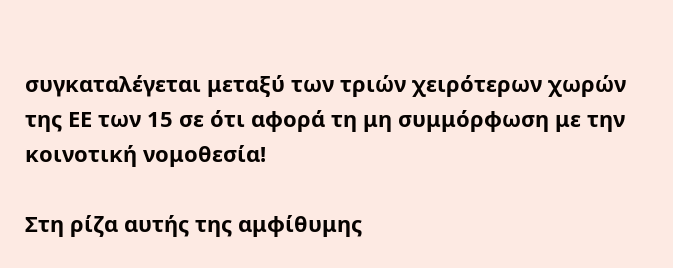συγκαταλέγεται μεταξύ των τριών χειρότερων χωρών της ΕΕ των 15 σε ότι αφορά τη μη συμμόρφωση με την κοινοτική νομοθεσία!

Στη ρίζα αυτής της αμφίθυμης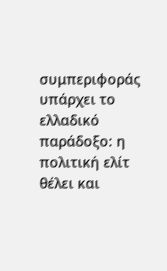συμπεριφοράς υπάρχει το ελλαδικό παράδοξο: η πολιτική ελίτ θέλει και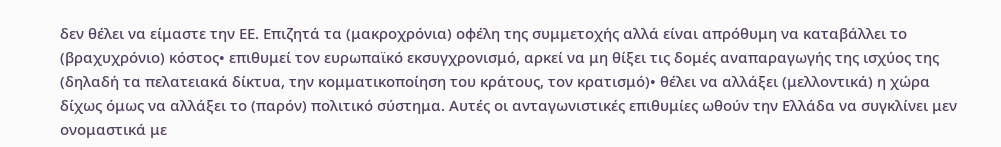δεν θέλει να είμαστε την ΕΕ. Επιζητά τα (μακροχρόνια) οφέλη της συμμετοχής αλλά είναι απρόθυμη να καταβάλλει το (βραχυχρόνιο) κόστος• επιθυμεί τον ευρωπαϊκό εκσυγχρονισμό, αρκεί να μη θίξει τις δομές αναπαραγωγής της ισχύος της (δηλαδή τα πελατειακά δίκτυα, την κομματικοποίηση του κράτους, τον κρατισμό)• θέλει να αλλάξει (μελλοντικά) η χώρα δίχως όμως να αλλάξει το (παρόν) πολιτικό σύστημα. Αυτές οι ανταγωνιστικές επιθυμίες ωθούν την Ελλάδα να συγκλίνει μεν ονομαστικά με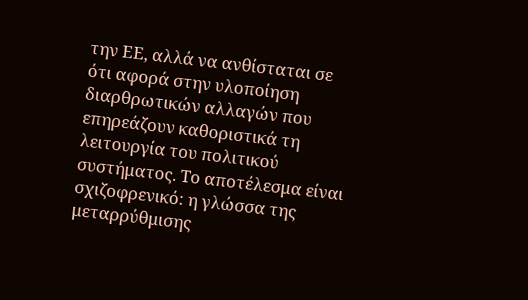την ΕΕ, αλλά να ανθίσταται σε ότι αφορά στην υλοποίηση διαρθρωτικών αλλαγών που επηρεάζουν καθοριστικά τη λειτουργία του πολιτικού συστήματος. Το αποτέλεσμα είναι σχιζοφρενικό: η γλώσσα της μεταρρύθμισης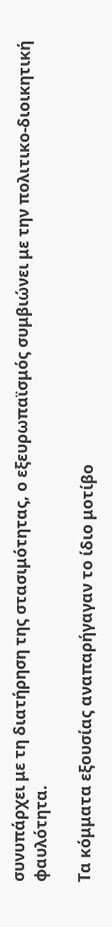συνυπάρχει με τη διατήρηση της στασιμότητας, ο εξευρωπαϊσμός συμβιώνει με την πολιτικο-διοικητική φαυλότητα.

Τα κόμματα εξουσίας αναπαρήγαγαν το ίδιο μοτίβο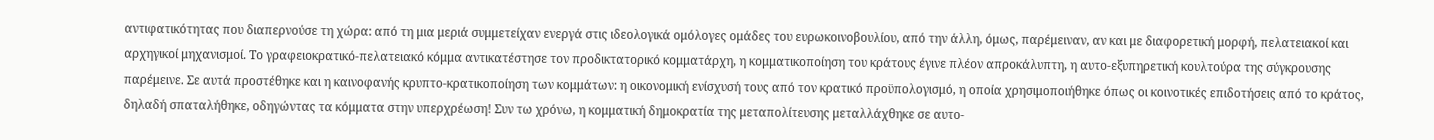αντιφατικότητας που διαπερνούσε τη χώρα: από τη μια μεριά συμμετείχαν ενεργά στις ιδεολογικά ομόλογες ομάδες του ευρωκοινοβουλίου, από την άλλη, όμως, παρέμειναν, αν και με διαφορετική μορφή, πελατειακοί και αρχηγικοί μηχανισμοί. Το γραφειοκρατικό-πελατειακό κόμμα αντικατέστησε τον προδικτατορικό κομματάρχη, η κομματικοποίηση του κράτους έγινε πλέον απροκάλυπτη, η αυτο-εξυπηρετική κουλτούρα της σύγκρουσης παρέμεινε. Σε αυτά προστέθηκε και η καινοφανής κρυπτο-κρατικοποίηση των κομμάτων: η οικονομική ενίσχυσή τους από τον κρατικό προϋπολογισμό, η οποία χρησιμοποιήθηκε όπως οι κοινοτικές επιδοτήσεις από το κράτος, δηλαδή σπαταλήθηκε, οδηγώντας τα κόμματα στην υπερχρέωση! Συν τω χρόνω, η κομματική δημοκρατία της μεταπολίτευσης μεταλλάχθηκε σε αυτο-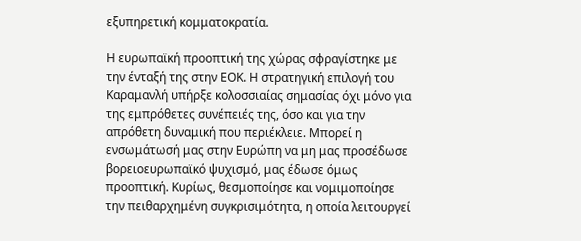εξυπηρετική κομματοκρατία.

Η ευρωπαϊκή προοπτική της χώρας σφραγίστηκε με την ένταξή της στην ΕΟΚ. Η στρατηγική επιλογή του Καραμανλή υπήρξε κολοσσιαίας σημασίας όχι μόνο για της εμπρόθετες συνέπειές της, όσο και για την απρόθετη δυναμική που περιέκλειε. Μπορεί η ενσωμάτωσή μας στην Ευρώπη να μη μας προσέδωσε βορειοευρωπαϊκό ψυχισμό, μας έδωσε όμως προοπτική. Κυρίως, θεσμοποίησε και νομιμοποίησε την πειθαρχημένη συγκρισιμότητα, η οποία λειτουργεί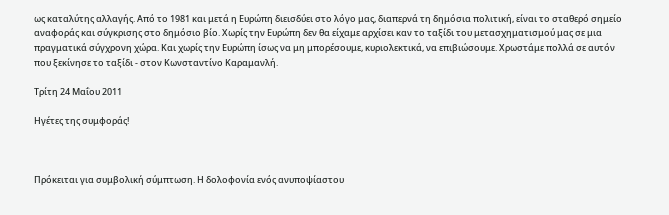ως καταλύτης αλλαγής. Από το 1981 και μετά η Ευρώπη διεισδύει στο λόγο μας, διαπερνά τη δημόσια πολιτική, είναι το σταθερό σημείο αναφοράς και σύγκρισης στο δημόσιο βίο. Χωρίς την Ευρώπη δεν θα είχαμε αρχίσει καν το ταξίδι του μετασχηματισμού μας σε μια πραγματικά σύγχρονη χώρα. Και χωρίς την Ευρώπη ίσως να μη μπορέσουμε, κυριολεκτικά, να επιβιώσουμε. Χρωστάμε πολλά σε αυτόν που ξεκίνησε το ταξίδι - στον Κωνσταντίνο Καραμανλή.

Τρίτη 24 Μαΐου 2011

Ηγέτες της συμφοράς!



Πρόκειται για συμβολική σύμπτωση. Η δολοφονία ενός ανυποψίαστου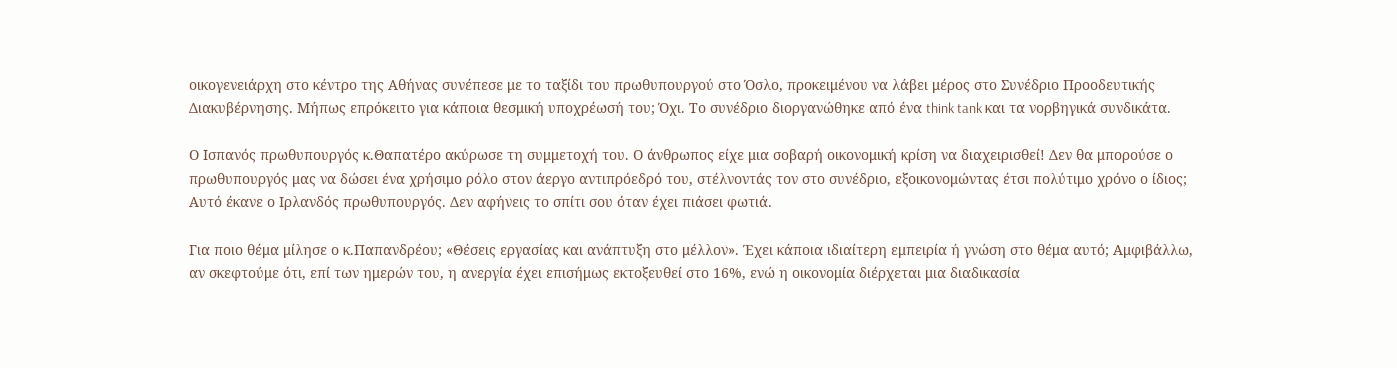οικογενειάρχη στο κέντρο της Αθήνας συνέπεσε με το ταξίδι του πρωθυπουργού στο Όσλο, προκειμένου να λάβει μέρος στο Συνέδριο Προοδευτικής Διακυβέρνησης. Μήπως επρόκειτο για κάποια θεσμική υποχρέωσή του; Όχι. Το συνέδριο διοργανώθηκε από ένα think tank και τα νορβηγικά συνδικάτα.

Ο Ισπανός πρωθυπουργός κ.Θαπατέρο ακύρωσε τη συμμετοχή του. Ο άνθρωπος είχε μια σοβαρή οικονομική κρίση να διαχειρισθεί! Δεν θα μπορούσε ο πρωθυπουργός μας να δώσει ένα χρήσιμο ρόλο στον άεργο αντιπρόεδρό του, στέλνοντάς τον στο συνέδριο, εξοικονομώντας έτσι πολύτιμο χρόνο ο ίδιος; Αυτό έκανε ο Ιρλανδός πρωθυπουργός. Δεν αφήνεις το σπίτι σου όταν έχει πιάσει φωτιά.

Για ποιο θέμα μίλησε ο κ.Παπανδρέου; «Θέσεις εργασίας και ανάπτυξη στο μέλλον». Έχει κάποια ιδιαίτερη εμπειρία ή γνώση στο θέμα αυτό; Αμφιβάλλω, αν σκεφτούμε ότι, επί των ημερών του, η ανεργία έχει επισήμως εκτοξευθεί στο 16%, ενώ η οικονομία διέρχεται μια διαδικασία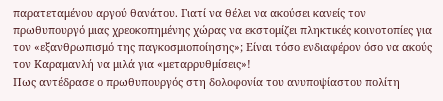παρατεταμένου αργού θανάτου. Γιατί να θέλει να ακούσει κανείς τον πρωθυπουργό μιας χρεοκοπημένης χώρας να εκστομίζει πληκτικές κοινοτοπίες για τον «εξανθρωπισμό της παγκοσμιοποίησης»; Είναι τόσο ενδιαφέρον όσο να ακούς τον Καραμανλή να μιλά για «μεταρρυθμίσεις»!
Πως αντέδρασε ο πρωθυπουργός στη δολοφονία του ανυποψίαστου πολίτη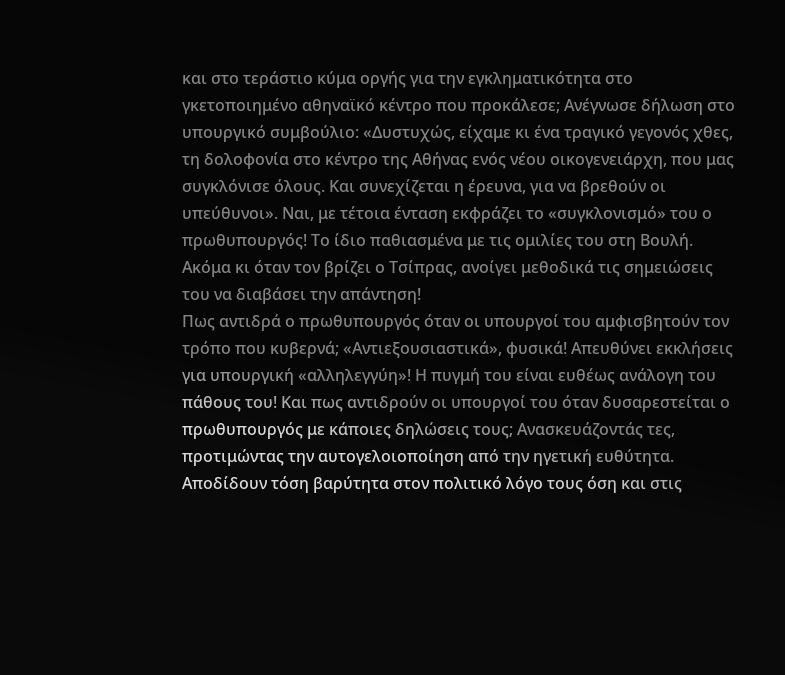και στο τεράστιο κύμα οργής για την εγκληματικότητα στο γκετοποιημένο αθηναϊκό κέντρο που προκάλεσε; Ανέγνωσε δήλωση στο υπουργικό συμβούλιο: «Δυστυχώς, είχαμε κι ένα τραγικό γεγονός χθες, τη δολοφονία στο κέντρο της Αθήνας ενός νέου οικογενειάρχη, που μας συγκλόνισε όλους. Και συνεχίζεται η έρευνα, για να βρεθούν οι υπεύθυνοι». Ναι, με τέτοια ένταση εκφράζει το «συγκλονισμό» του ο πρωθυπουργός! Το ίδιο παθιασμένα με τις ομιλίες του στη Βουλή. Ακόμα κι όταν τον βρίζει ο Τσίπρας, ανοίγει μεθοδικά τις σημειώσεις του να διαβάσει την απάντηση!
Πως αντιδρά ο πρωθυπουργός όταν οι υπουργοί του αμφισβητούν τον τρόπο που κυβερνά; «Αντιεξουσιαστικά», φυσικά! Απευθύνει εκκλήσεις για υπουργική «αλληλεγγύη»! Η πυγμή του είναι ευθέως ανάλογη του πάθους του! Και πως αντιδρούν οι υπουργοί του όταν δυσαρεστείται ο πρωθυπουργός με κάποιες δηλώσεις τους; Ανασκευάζοντάς τες, προτιμώντας την αυτογελοιοποίηση από την ηγετική ευθύτητα. Αποδίδουν τόση βαρύτητα στον πολιτικό λόγο τους όση και στις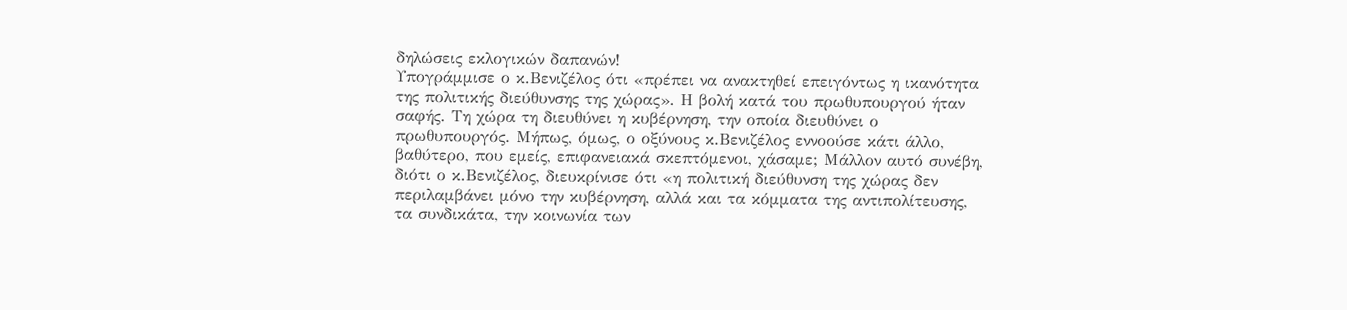δηλώσεις εκλογικών δαπανών!
Υπογράμμισε ο κ.Βενιζέλος ότι «πρέπει να ανακτηθεί επειγόντως η ικανότητα της πολιτικής διεύθυνσης της χώρας». Η βολή κατά του πρωθυπουργού ήταν σαφής. Τη χώρα τη διευθύνει η κυβέρνηση, την οποία διευθύνει ο πρωθυπουργός. Μήπως, όμως, ο οξύνους κ.Βενιζέλος εννοούσε κάτι άλλο, βαθύτερο, που εμείς, επιφανειακά σκεπτόμενοι, χάσαμε; Μάλλον αυτό συνέβη, διότι ο κ.Βενιζέλος, διευκρίνισε ότι «η πολιτική διεύθυνση της χώρας δεν περιλαμβάνει μόνο την κυβέρνηση, αλλά και τα κόμματα της αντιπολίτευσης, τα συνδικάτα, την κοινωνία των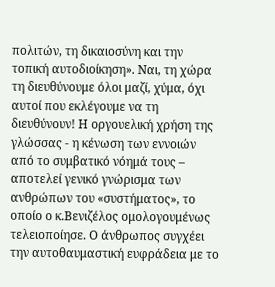πολιτών, τη δικαιοσύνη και την τοπική αυτοδιοίκηση». Ναι, τη χώρα τη διευθύνουμε όλοι μαζί, χύμα, όχι αυτοί που εκλέγουμε να τη διευθύνουν! Η οργουελική χρήση της γλώσσας - η κένωση των εννοιών από το συμβατικό νόημά τους – αποτελεί γενικό γνώρισμα των ανθρώπων του «συστήματος», το οποίο ο κ.Βενιζέλος ομολογουμένως τελειοποίησε. Ο άνθρωπος συγχέει την αυτοθαυμαστική ευφράδεια με το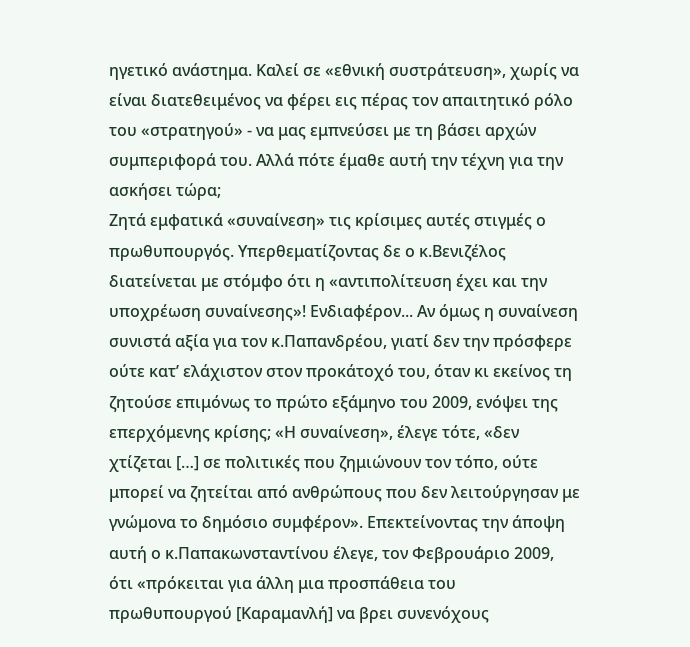ηγετικό ανάστημα. Καλεί σε «εθνική συστράτευση», χωρίς να είναι διατεθειμένος να φέρει εις πέρας τον απαιτητικό ρόλο του «στρατηγού» - να μας εμπνεύσει με τη βάσει αρχών συμπεριφορά του. Αλλά πότε έμαθε αυτή την τέχνη για την ασκήσει τώρα;
Ζητά εμφατικά «συναίνεση» τις κρίσιμες αυτές στιγμές ο πρωθυπουργός. Υπερθεματίζοντας δε ο κ.Βενιζέλος διατείνεται με στόμφο ότι η «αντιπολίτευση έχει και την υποχρέωση συναίνεσης»! Ενδιαφέρον... Αν όμως η συναίνεση συνιστά αξία για τον κ.Παπανδρέου, γιατί δεν την πρόσφερε ούτε κατ’ ελάχιστον στον προκάτοχό του, όταν κι εκείνος τη ζητούσε επιμόνως το πρώτο εξάμηνο του 2009, ενόψει της επερχόμενης κρίσης; «Η συναίνεση», έλεγε τότε, «δεν χτίζεται […] σε πολιτικές που ζημιώνουν τον τόπο, ούτε μπορεί να ζητείται από ανθρώπους που δεν λειτούργησαν με γνώμονα το δημόσιο συμφέρον». Επεκτείνοντας την άποψη αυτή ο κ.Παπακωνσταντίνου έλεγε, τον Φεβρουάριο 2009, ότι «πρόκειται για άλλη μια προσπάθεια του πρωθυπουργού [Καραμανλή] να βρει συνενόχους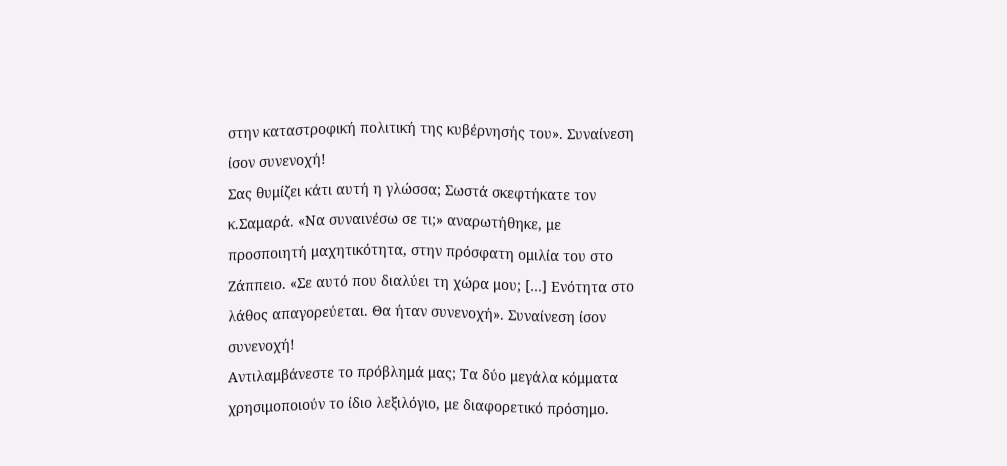στην καταστροφική πολιτική της κυβέρνησής του». Συναίνεση ίσον συνενοχή!
Σας θυμίζει κάτι αυτή η γλώσσα; Σωστά σκεφτήκατε τον κ.Σαμαρά. «Να συναινέσω σε τι;» αναρωτήθηκε, με προσποιητή μαχητικότητα, στην πρόσφατη ομιλία του στο Ζάππειο. «Σε αυτό που διαλύει τη χώρα μου; […] Ενότητα στο λάθος απαγορεύεται. Θα ήταν συνενοχή». Συναίνεση ίσον συνενοχή!
Αντιλαμβάνεστε το πρόβλημά μας; Τα δύο μεγάλα κόμματα χρησιμοποιούν το ίδιο λεξιλόγιο, με διαφορετικό πρόσημο.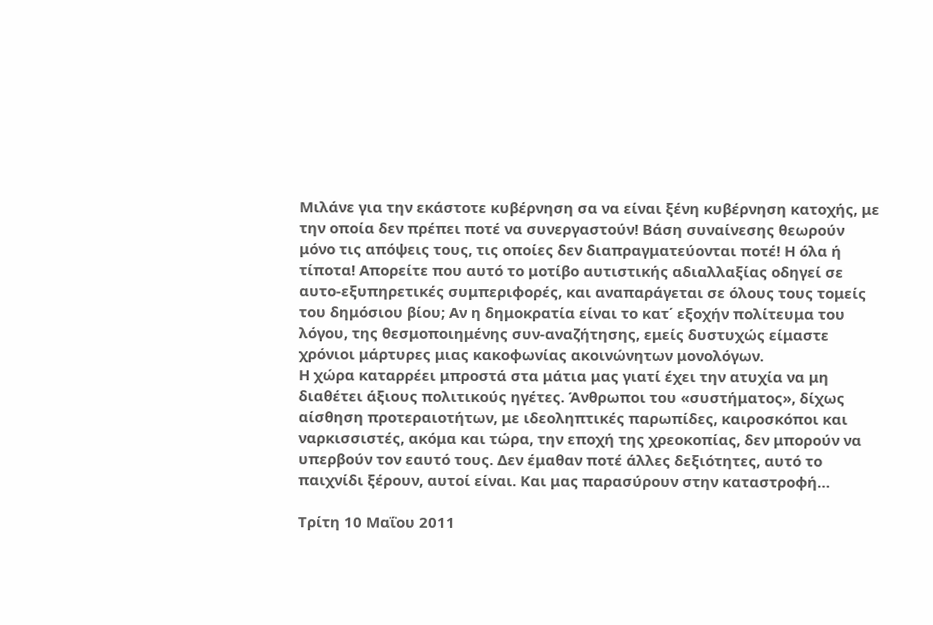Μιλάνε για την εκάστοτε κυβέρνηση σα να είναι ξένη κυβέρνηση κατοχής, με την οποία δεν πρέπει ποτέ να συνεργαστούν! Βάση συναίνεσης θεωρούν μόνο τις απόψεις τους, τις οποίες δεν διαπραγματεύονται ποτέ! Η όλα ή τίποτα! Απορείτε που αυτό το μοτίβο αυτιστικής αδιαλλαξίας οδηγεί σε αυτο-εξυπηρετικές συμπεριφορές, και αναπαράγεται σε όλους τους τομείς του δημόσιου βίου; Αν η δημοκρατία είναι το κατ΄ εξοχήν πολίτευμα του λόγου, της θεσμοποιημένης συν-αναζήτησης, εμείς δυστυχώς είμαστε χρόνιοι μάρτυρες μιας κακοφωνίας ακοινώνητων μονολόγων.
Η χώρα καταρρέει μπροστά στα μάτια μας γιατί έχει την ατυχία να μη διαθέτει άξιους πολιτικούς ηγέτες. Άνθρωποι του «συστήματος», δίχως αίσθηση προτεραιοτήτων, με ιδεοληπτικές παρωπίδες, καιροσκόποι και ναρκισσιστές, ακόμα και τώρα, την εποχή της χρεοκοπίας, δεν μπορούν να υπερβούν τον εαυτό τους. Δεν έμαθαν ποτέ άλλες δεξιότητες, αυτό το παιχνίδι ξέρουν, αυτοί είναι. Και μας παρασύρουν στην καταστροφή…

Τρίτη 10 Μαΐου 2011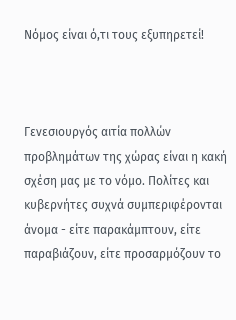Νόμος είναι ό,τι τους εξυπηρετεί!



Γενεσιουργός αιτία πολλών προβλημάτων της χώρας είναι η κακή σχέση μας με το νόμο. Πολίτες και κυβερνήτες συχνά συμπεριφέρονται άνομα - είτε παρακάμπτουν, είτε παραβιάζουν, είτε προσαρμόζουν το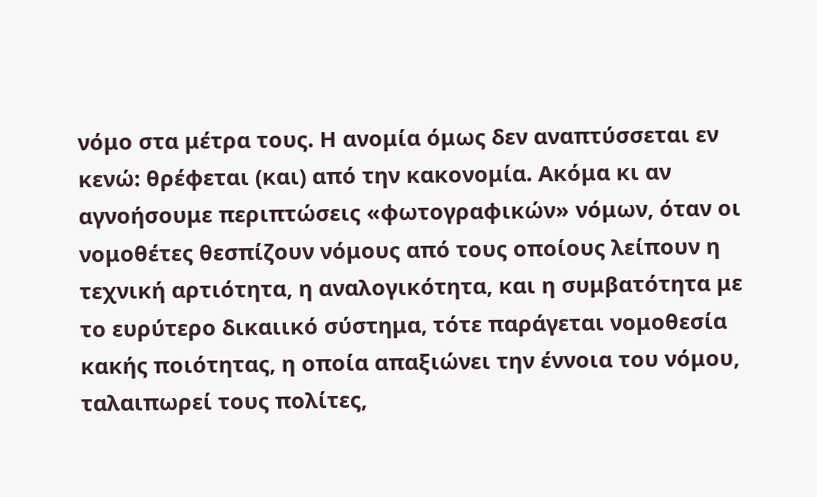νόμο στα μέτρα τους. Η ανομία όμως δεν αναπτύσσεται εν κενώ: θρέφεται (και) από την κακονομία. Ακόμα κι αν αγνοήσουμε περιπτώσεις «φωτογραφικών» νόμων, όταν οι νομοθέτες θεσπίζουν νόμους από τους οποίους λείπουν η τεχνική αρτιότητα, η αναλογικότητα, και η συμβατότητα με το ευρύτερο δικαιικό σύστημα, τότε παράγεται νομοθεσία κακής ποιότητας, η οποία απαξιώνει την έννοια του νόμου, ταλαιπωρεί τους πολίτες,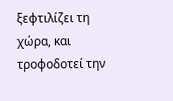ξεφτιλίζει τη χώρα, και τροφοδοτεί την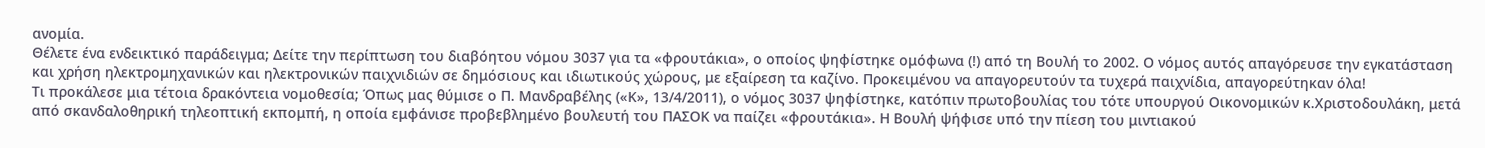ανομία.
Θέλετε ένα ενδεικτικό παράδειγμα; Δείτε την περίπτωση του διαβόητου νόμου 3037 για τα «φρουτάκια», ο οποίος ψηφίστηκε ομόφωνα (!) από τη Βουλή το 2002. Ο νόμος αυτός απαγόρευσε την εγκατάσταση και χρήση ηλεκτρομηχανικών και ηλεκτρονικών παιχνιδιών σε δημόσιους και ιδιωτικούς χώρους, με εξαίρεση τα καζίνο. Προκειμένου να απαγορευτούν τα τυχερά παιχνίδια, απαγορεύτηκαν όλα!
Τι προκάλεσε μια τέτοια δρακόντεια νομοθεσία; Όπως μας θύμισε ο Π. Μανδραβέλης («Κ», 13/4/2011), ο νόμος 3037 ψηφίστηκε, κατόπιν πρωτοβουλίας του τότε υπουργού Οικονομικών κ.Χριστοδουλάκη, μετά από σκανδαλοθηρική τηλεοπτική εκπομπή, η οποία εμφάνισε προβεβλημένο βουλευτή του ΠΑΣΟΚ να παίζει «φρουτάκια». Η Βουλή ψήφισε υπό την πίεση του μιντιακού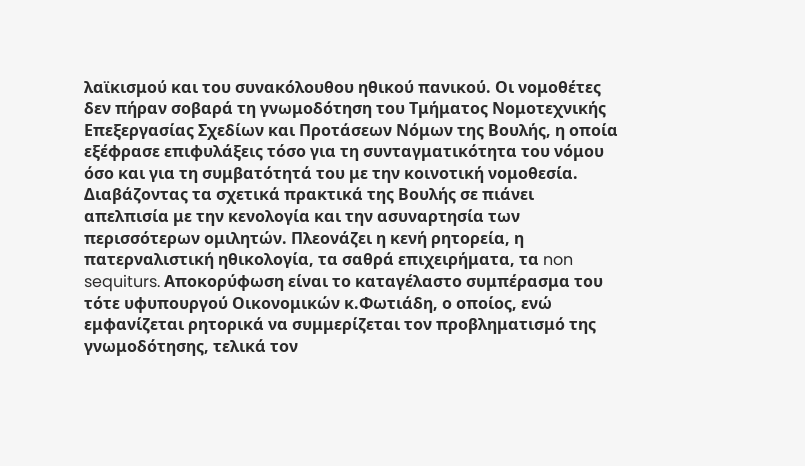λαϊκισμού και του συνακόλουθου ηθικού πανικού. Οι νομοθέτες δεν πήραν σοβαρά τη γνωμοδότηση του Τμήματος Νομοτεχνικής Επεξεργασίας Σχεδίων και Προτάσεων Νόμων της Βουλής, η οποία εξέφρασε επιφυλάξεις τόσο για τη συνταγματικότητα του νόμου όσο και για τη συμβατότητά του με την κοινοτική νομοθεσία.
Διαβάζοντας τα σχετικά πρακτικά της Βουλής σε πιάνει απελπισία με την κενολογία και την ασυναρτησία των περισσότερων ομιλητών. Πλεονάζει η κενή ρητορεία, η πατερναλιστική ηθικολογία, τα σαθρά επιχειρήματα, τα non sequiturs. Αποκορύφωση είναι το καταγέλαστο συμπέρασμα του τότε υφυπουργού Οικονομικών κ.Φωτιάδη, ο οποίος, ενώ εμφανίζεται ρητορικά να συμμερίζεται τον προβληματισμό της γνωμοδότησης, τελικά τον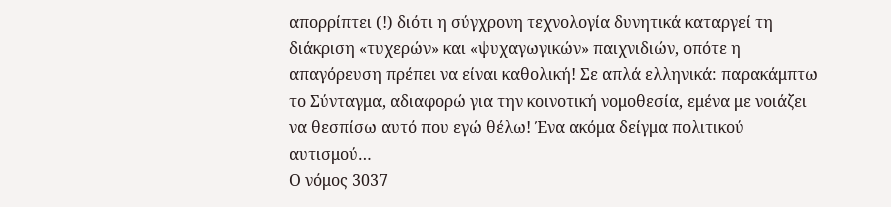απορρίπτει (!) διότι η σύγχρονη τεχνολογία δυνητικά καταργεί τη διάκριση «τυχερών» και «ψυχαγωγικών» παιχνιδιών, οπότε η απαγόρευση πρέπει να είναι καθολική! Σε απλά ελληνικά: παρακάμπτω το Σύνταγμα, αδιαφορώ για την κοινοτική νομοθεσία, εμένα με νοιάζει να θεσπίσω αυτό που εγώ θέλω! Ένα ακόμα δείγμα πολιτικού αυτισμού…
Ο νόμος 3037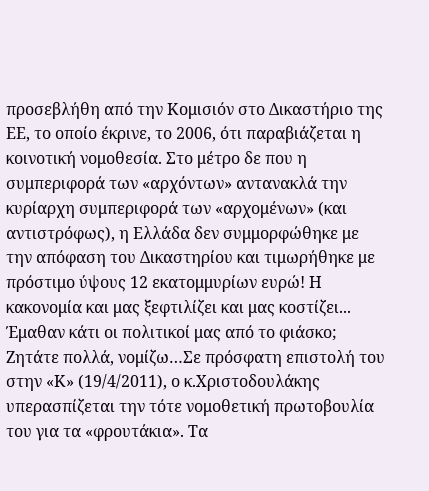προσεβλήθη από την Κομισιόν στο Δικαστήριο της ΕΕ, το οποίο έκρινε, το 2006, ότι παραβιάζεται η κοινοτική νομοθεσία. Στο μέτρο δε που η συμπεριφορά των «αρχόντων» αντανακλά την κυρίαρχη συμπεριφορά των «αρχομένων» (και αντιστρόφως), η Ελλάδα δεν συμμορφώθηκε με την απόφαση του Δικαστηρίου και τιμωρήθηκε με πρόστιμο ύψους 12 εκατομμυρίων ευρώ! Η κακονομία και μας ξεφτιλίζει και μας κοστίζει...
Έμαθαν κάτι οι πολιτικοί μας από το φιάσκο; Ζητάτε πολλά, νομίζω…Σε πρόσφατη επιστολή του στην «Κ» (19/4/2011), ο κ.Χριστοδουλάκης υπερασπίζεται την τότε νομοθετική πρωτοβουλία του για τα «φρουτάκια». Τα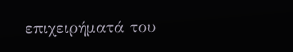επιχειρήματά του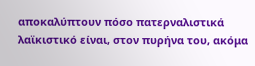αποκαλύπτουν πόσο πατερναλιστικά λαϊκιστικό είναι, στον πυρήνα του, ακόμα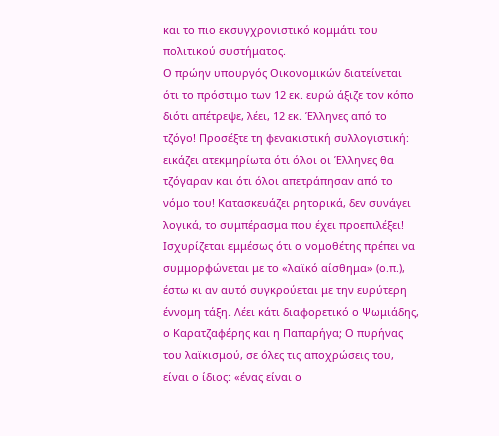και το πιο εκσυγχρονιστικό κομμάτι του πολιτικού συστήματος.
Ο πρώην υπουργός Οικονομικών διατείνεται ότι το πρόστιμο των 12 εκ. ευρώ άξιζε τον κόπο διότι απέτρεψε, λέει, 12 εκ. Έλληνες από το τζόγο! Προσέξτε τη φενακιστική συλλογιστική: εικάζει ατεκμηρίωτα ότι όλοι οι Έλληνες θα τζόγαραν και ότι όλοι απετράπησαν από το νόμο του! Κατασκευάζει ρητορικά, δεν συνάγει λογικά, το συμπέρασμα που έχει προεπιλέξει! Ισχυρίζεται εμμέσως ότι ο νομοθέτης πρέπει να συμμορφώνεται με το «λαϊκό αίσθημα» (ο.π.), έστω κι αν αυτό συγκρούεται με την ευρύτερη έννομη τάξη. Λέει κάτι διαφορετικό ο Ψωμιάδης, ο Καρατζαφέρης και η Παπαρήγα; Ο πυρήνας του λαϊκισμού, σε όλες τις αποχρώσεις του, είναι ο ίδιος: «ένας είναι ο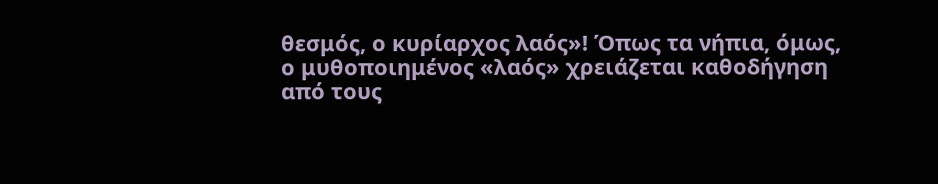θεσμός, ο κυρίαρχος λαός»! Όπως τα νήπια, όμως, ο μυθοποιημένος «λαός» χρειάζεται καθοδήγηση από τους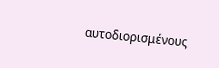αυτοδιορισμένους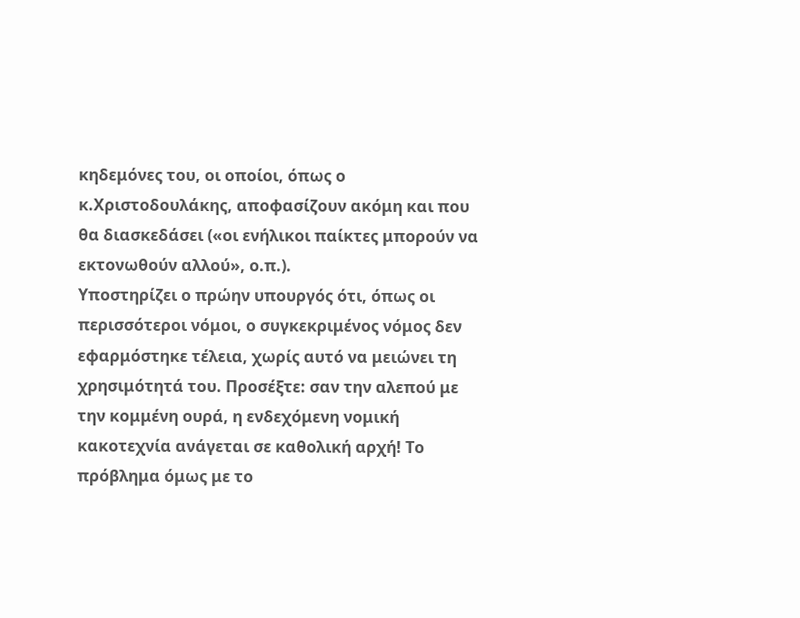κηδεμόνες του, οι οποίοι, όπως ο κ.Χριστοδουλάκης, αποφασίζουν ακόμη και που θα διασκεδάσει («οι ενήλικοι παίκτες μπορούν να εκτονωθούν αλλού», ο.π.).
Υποστηρίζει ο πρώην υπουργός ότι, όπως οι περισσότεροι νόμοι, ο συγκεκριμένος νόμος δεν εφαρμόστηκε τέλεια, χωρίς αυτό να μειώνει τη χρησιμότητά του. Προσέξτε: σαν την αλεπού με την κομμένη ουρά, η ενδεχόμενη νομική κακοτεχνία ανάγεται σε καθολική αρχή! Το πρόβλημα όμως με το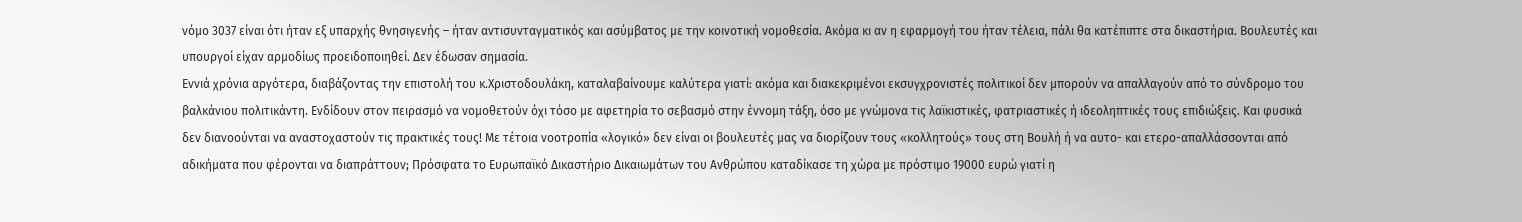νόμο 3037 είναι ότι ήταν εξ υπαρχής θνησιγενής – ήταν αντισυνταγματικός και ασύμβατος με την κοινοτική νομοθεσία. Ακόμα κι αν η εφαρμογή του ήταν τέλεια, πάλι θα κατέπιπτε στα δικαστήρια. Βουλευτές και υπουργοί είχαν αρμοδίως προειδοποιηθεί. Δεν έδωσαν σημασία.
Εννιά χρόνια αργότερα, διαβάζοντας την επιστολή του κ.Χριστοδουλάκη, καταλαβαίνουμε καλύτερα γιατί: ακόμα και διακεκριμένοι εκσυγχρονιστές πολιτικοί δεν μπορούν να απαλλαγούν από το σύνδρομο του βαλκάνιου πολιτικάντη. Ενδίδουν στον πειρασμό να νομοθετούν όχι τόσο με αφετηρία το σεβασμό στην έννομη τάξη, όσο με γνώμονα τις λαϊκιστικές, φατριαστικές ή ιδεοληπτικές τους επιδιώξεις. Και φυσικά δεν διανοούνται να αναστοχαστούν τις πρακτικές τους! Με τέτοια νοοτροπία «λογικό» δεν είναι οι βουλευτές μας να διορίζουν τους «κολλητούς» τους στη Βουλή ή να αυτο- και ετερο-απαλλάσσονται από αδικήματα που φέρονται να διαπράττουν; Πρόσφατα το Ευρωπαϊκό Δικαστήριο Δικαιωμάτων του Ανθρώπου καταδίκασε τη χώρα με πρόστιμο 19000 ευρώ γιατί η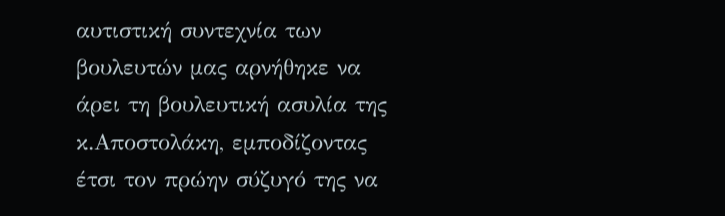αυτιστική συντεχνία των βουλευτών μας αρνήθηκε να άρει τη βουλευτική ασυλία της κ.Αποστολάκη, εμποδίζοντας έτσι τον πρώην σύζυγό της να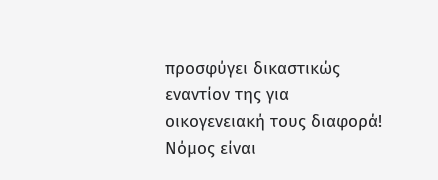προσφύγει δικαστικώς εναντίον της για οικογενειακή τους διαφορά!
Νόμος είναι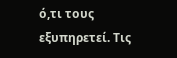ό,τι τους εξυπηρετεί. Τις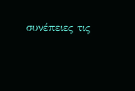συνέπειες τις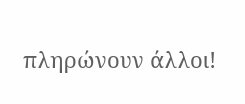πληρώνουν άλλοι!